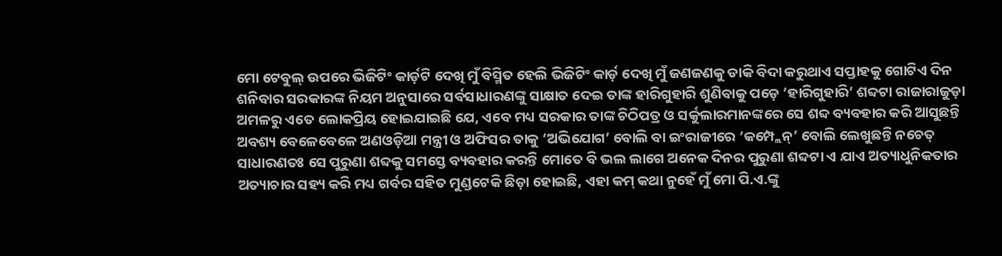ମୋ ଟେବୁଲ୍ ଉପରେ ଭିଜିଟିଂ କାର୍ଡ଼ଟି ଦେଖି ମୁଁ ବିସ୍ମିତ ହେଲି ଭିଜିଟିଂ କାର୍ଡ଼ ଦେଖି ମୁଁ ଜଣଜଣକୁ ଡାକି ବିଦା କରୁଥାଏ ସପ୍ତାହକୁ ଗୋଟିଏ ଦିନ ଶନିବାର ସରକାରଙ୍କ ନିୟମ ଅନୁସାରେ ସର୍ବସାଧାରଣଙ୍କୁ ସାକ୍ଷାତ ଦେଇ ତାଙ୍କ ହାରିଗୁହାରି ଶୁଣିବାକୁ ପଡ଼େ ‘ହାରିଗୁହାରି’ ଶବ୍ଦଟା ରାଜାରାଜୁଡ଼ା ଅମଳରୁ ଏତେ ଲୋକପ୍ରିୟ ହୋଇଯାଇଛି ଯେ, ଏବେ ମଧ୍ୟ ସରକାର ତାଙ୍କ ଚିଠିପତ୍ର ଓ ସର୍କୁଲାରମାନଙ୍କରେ ସେ ଶବ୍ଦ ବ୍ୟବହାର କରି ଆସୁଛନ୍ତି ଅବଶ୍ୟ ବେଳେବେଳେ ଅଣଓଡ଼ିଆ ମନ୍ତ୍ରୀ ଓ ଅଫିସର ତାକୁ ‘ଅଭିଯୋଗ’ ବୋଲି ବା ଇଂରାଜୀରେ ‘କମ୍ପ୍ଲେନ୍’ ବୋଲି ଲେଖୁଛନ୍ତି ନଚେତ୍ ସାଧାରଣତଃ ସେ ପୁରୁଣା ଶବ୍ଦକୁ ସମସ୍ତେ ବ୍ୟବହାର କରନ୍ତି ମୋତେ ବି ଭଲ ଲାଗେ ଅନେକ ଦିନର ପୁରୁଣା ଶବ୍ଦଟା ଏ ଯାଏ ଅତ୍ୟାଧୁନିକତାର ଅତ୍ୟାଚାର ସହ୍ୟ କରି ମଧ୍ୟ ଗର୍ବର ସହିତ ମୁଣ୍ଡଟେକି ଛିଡ଼ା ହୋଇଛି, ଏହା କମ୍ କଥା ନୁହେଁ ମୁଁ ମୋ ପି.ଏ.ଙ୍କୁ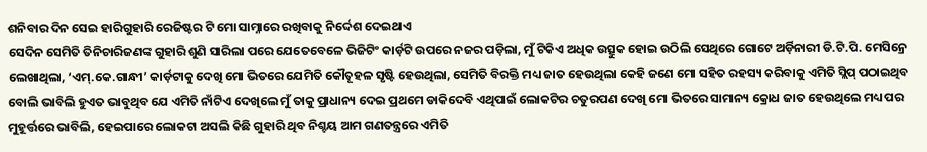ଶନିବାର ଦିନ ସେଇ ହାରିଗୁହାରି ରେଜିଷ୍ଟର ଟି ମୋ ସାମ୍ନାରେ ରଖିବାକୁ ନିର୍ଦ୍ଦେଶ ଦେଇଥାଏ
ସେଦିନ ସେମିତି ତିନିଚାରିଜଣଙ୍କ ଗୁହାରି ଶୁଣି ସାରିଲା ପରେ ଯେତେବେଳେ ଭିଜିଟିଂ କାର୍ଡ଼ଟି ଉପରେ ନଜର ପଡ଼ିଲା, ମୁଁ ଟିକିଏ ଅଧିକ ଉତ୍ସୁକ ହୋଇ ଉଠିଲି ସେଥିରେ ଗୋଟେ ଅର୍ଡ଼ିନାରୀ ଡି.ଟି.ପି. ମେସିନ୍ରେ ଲେଖାଥିଲା, ‘ଏମ୍.କେ.ଗାନ୍ଧୀ’ କାର୍ଡ଼ଟାକୁ ଦେଖି ମୋ ଭିତରେ ଯେମିତି କୌତୂହଳ ସୃଷ୍ଟି ହେଉଥିଲା, ସେମିତି ବିରକ୍ତି ମଧ୍ୟ ଜାତ ହେଉଥିଲା କେହି ଜଣେ ମୋ ସହିତ ରହସ୍ୟ କରିବାକୁ ଏମିତି ସ୍ଲିପ୍ ପଠାଇଥିବ ବୋଲି ଭାବିଲି ହୁଏତ ଭାବୁଥିବ ଯେ ଏମିତି ନାଁଟିଏ ଦେଖିଲେ ମୁଁ ତାକୁ ପ୍ରାଧାନ୍ୟ ଦେଇ ପ୍ରଥମେ ଡାକିଦେବି ଏଥିପାଇଁ ଲୋକଟିର ଚତୁରପଣ ଦେଖି ମୋ ଭିତରେ ସାମାନ୍ୟ କ୍ରୋଧ ଜାତ ହେଉଥିଲେ ମଧ୍ୟ ପର ମୁହୂର୍ତ୍ତରେ ଭାବିଲି, ହେଇପାରେ ଲୋକଟା ଅସଲି କିଛି ଗୁହାରି ଥିବ ନିଶ୍ଚୟ ଆମ ଗଣତନ୍ତ୍ରରେ ଏମିତି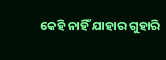କେହି ନାହିଁ ଯାହାର ଗୁହାରି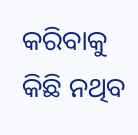କରିବାକୁ କିଛି ନଥିବ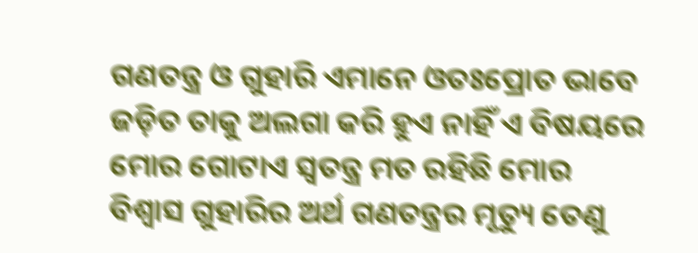ଗଣତନ୍ତ୍ର ଓ ଗୁହାରି ଏମାନେ ଓତଃପ୍ରୋତ ଭାବେ ଜଡ଼ିତ ତାକୁ ଅଲଗା କରି ହୁଏ ନାହିଁ ଏ ବିଷୟରେ ମୋର ଗୋଟାଏ ସ୍ବତନ୍ତ୍ର ମତ ରହିଛି ମୋର ବିଶ୍ବାସ ଗୁହାରିର ଅର୍ଥ ଗଣତନ୍ତ୍ରର ମୃତ୍ୟୁ ତେଣୁ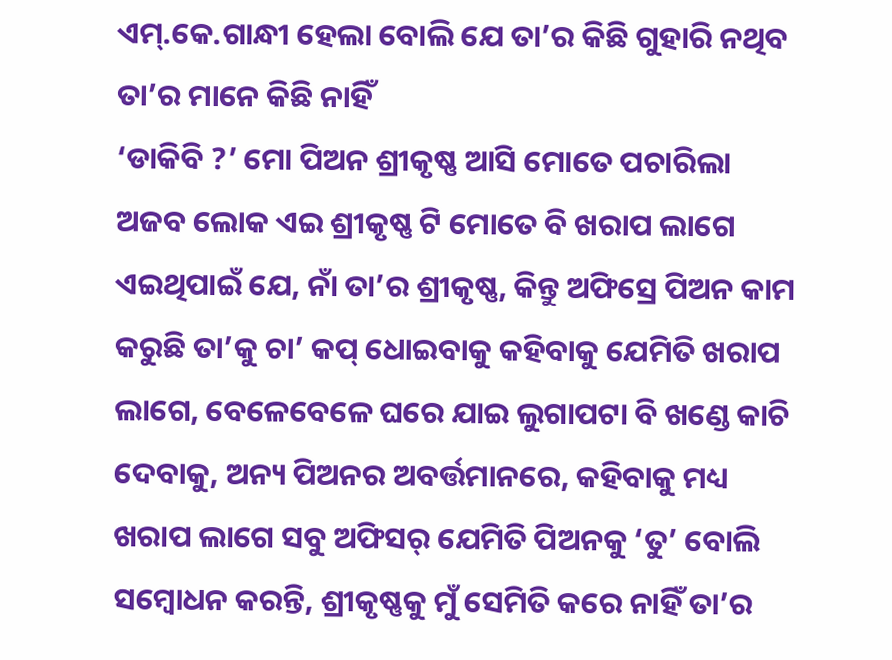ଏମ୍.କେ.ଗାନ୍ଧୀ ହେଲା ବୋଲି ଯେ ତା’ର କିଛି ଗୁହାରି ନଥିବ ତା’ର ମାନେ କିଛି ନାହିଁ
‘ଡାକିବି ?’ ମୋ ପିଅନ ଶ୍ରୀକୃଷ୍ଣ ଆସି ମୋତେ ପଚାରିଲା
ଅଜବ ଲୋକ ଏଇ ଶ୍ରୀକୃଷ୍ଣ ଟି ମୋତେ ବି ଖରାପ ଲାଗେ ଏଇଥିପାଇଁ ଯେ, ନାଁ ତା’ର ଶ୍ରୀକୃଷ୍ଣ, କିନ୍ତୁ ଅଫିସ୍ରେ ପିଅନ କାମ କରୁଛି ତା’କୁ ଚା’ କପ୍ ଧୋଇବାକୁ କହିବାକୁ ଯେମିତି ଖରାପ ଲାଗେ, ବେଳେବେଳେ ଘରେ ଯାଇ ଲୁଗାପଟା ବି ଖଣ୍ଡେ କାଚି ଦେବାକୁ, ଅନ୍ୟ ପିଅନର ଅବର୍ତ୍ତମାନରେ, କହିବାକୁ ମଧ୍ୟ ଖରାପ ଲାଗେ ସବୁ ଅଫିସର୍ ଯେମିତି ପିଅନକୁ ‘ତୁ’ ବୋଲି ସମ୍ବୋଧନ କରନ୍ତି, ଶ୍ରୀକୃଷ୍ଣକୁ ମୁଁ ସେମିତି କରେ ନାହିଁ ତା’ର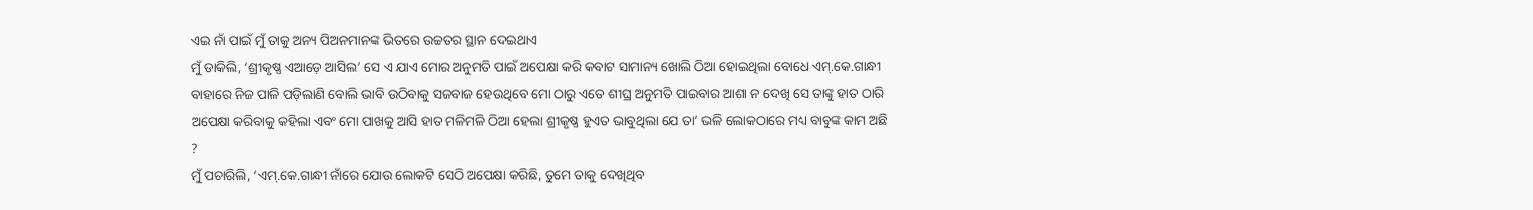ଏଇ ନାଁ ପାଇଁ ମୁଁ ତାକୁ ଅନ୍ୟ ପିଅନମାନଙ୍କ ଭିତରେ ଉଚ୍ଚତର ସ୍ଥାନ ଦେଇଥାଏ
ମୁଁ ଡାକିଲି, ‘ଶ୍ରୀକୃଷ୍ଣ ଏଆଡ଼େ ଆସିଲ’ ସେ ଏ ଯାଏ ମୋର ଅନୁମତି ପାଇଁ ଅପେକ୍ଷା କରି କବାଟ ସାମାନ୍ୟ ଖୋଲି ଠିଆ ହୋଇଥିଲା ବୋଧେ ଏମ୍.କେ.ଗାନ୍ଧୀ ବାହାରେ ନିଜ ପାଳି ପଡ଼ିଲାଣି ବୋଲି ଭାବି ଉଠିବାକୁ ସଜବାଜ ହେଉଥିବେ ମୋ ଠାରୁ ଏତେ ଶୀଘ୍ର ଅନୁମତି ପାଇବାର ଆଶା ନ ଦେଖି ସେ ତାଙ୍କୁ ହାତ ଠାରି ଅପେକ୍ଷା କରିବାକୁ କହିଲା ଏବଂ ମୋ ପାଖକୁ ଆସି ହାତ ମଳିମଳି ଠିଆ ହେଲା ଶ୍ରୀକୃଷ୍ଣ ହୁଏତ ଭାବୁଥିଲା ଯେ ତା’ ଭଳି ଲୋକଠାରେ ମଧ୍ୟ ବାବୁଙ୍କ କାମ ଅଛି ?
ମୁଁ ପଚାରିଲି, ‘ଏମ୍.କେ.ଗାନ୍ଧୀ ନାଁରେ ଯୋଉ ଲୋକଟି ସେଠି ଅପେକ୍ଷା କରିଛି, ତୁମେ ତାକୁ ଦେଖିଥିବ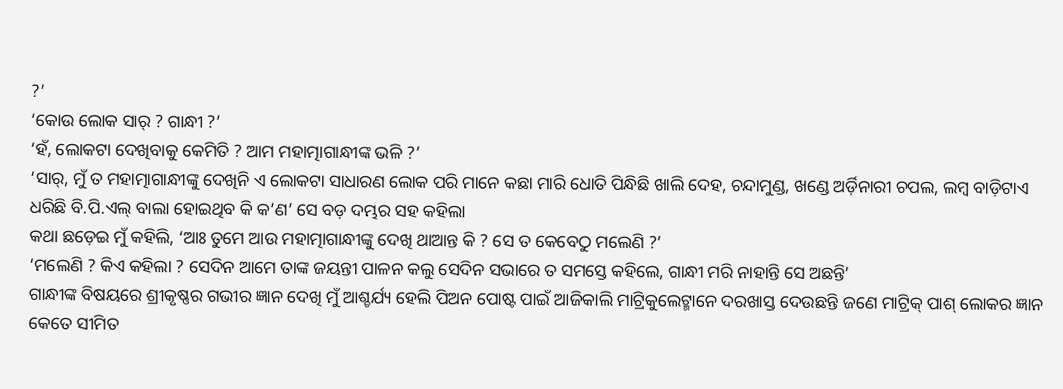?’
‘କୋଉ ଲୋକ ସାର୍ ? ଗାନ୍ଧୀ ?’
‘ହଁ, ଲୋକଟା ଦେଖିବାକୁ କେମିତି ? ଆମ ମହାତ୍ମାଗାନ୍ଧୀଙ୍କ ଭଳି ?’
‘ସାର୍, ମୁଁ ତ ମହାତ୍ମାଗାନ୍ଧୀଙ୍କୁ ଦେଖିନି ଏ ଲୋକଟା ସାଧାରଣ ଲୋକ ପରି ମାନେ କଛା ମାରି ଧୋତି ପିନ୍ଧିଛି ଖାଲି ଦେହ, ଚନ୍ଦାମୁଣ୍ଡ, ଖଣ୍ଡେ ଅର୍ଡ଼ିନାରୀ ଚପଲ, ଲମ୍ବ ବାଡ଼ିଟାଏ ଧରିଛି ବି.ପି.ଏଲ୍ ବାଲା ହୋଇଥିବ କି କ’ଣ’ ସେ ବଡ଼ ଦମ୍ଭର ସହ କହିଲା
କଥା ଛଡ଼େଇ ମୁଁ କହିଲି, ‘ଆଃ ତୁମେ ଆଉ ମହାତ୍ମାଗାନ୍ଧୀଙ୍କୁ ଦେଖି ଥାଆନ୍ତ କି ? ସେ ତ କେବେଠୁ ମଲେଣି ?’
‘ମଲେଣି ? କିଏ କହିଲା ? ସେଦିନ ଆମେ ତାଙ୍କ ଜୟନ୍ତୀ ପାଳନ କଲୁ ସେଦିନ ସଭାରେ ତ ସମସ୍ତେ କହିଲେ, ଗାନ୍ଧୀ ମରି ନାହାନ୍ତି ସେ ଅଛନ୍ତି’
ଗାନ୍ଧୀଙ୍କ ବିଷୟରେ ଶ୍ରୀକୃଷ୍ଣର ଗଭୀର ଜ୍ଞାନ ଦେଖି ମୁଁ ଆଶ୍ଚର୍ଯ୍ୟ ହେଲି ପିଅନ ପୋଷ୍ଟ ପାଇଁ ଆଜିକାଲି ମାଟ୍ରିକୁଲେଟ୍ମାନେ ଦରଖାସ୍ତ ଦେଉଛନ୍ତି ଜଣେ ମାଟ୍ରିକ୍ ପାଶ୍ ଲୋକର ଜ୍ଞାନ କେତେ ସୀମିତ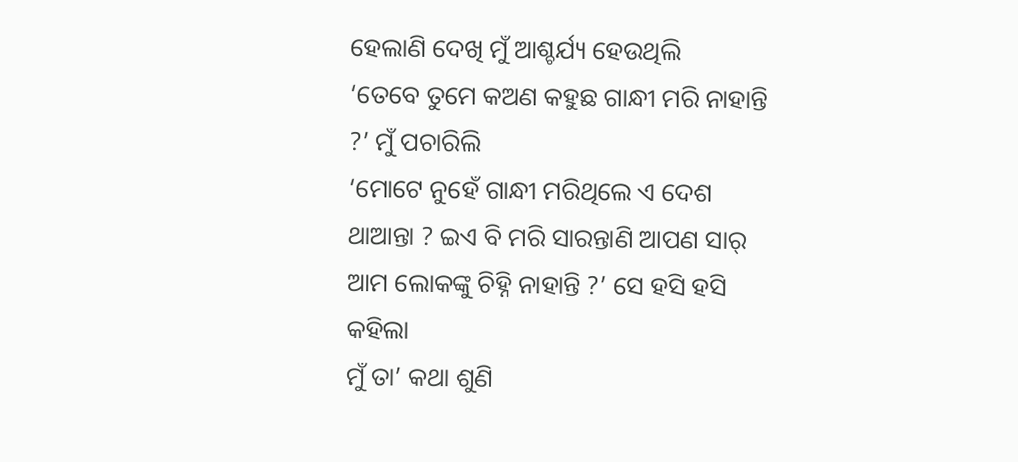ହେଲାଣି ଦେଖି ମୁଁ ଆଶ୍ଚର୍ଯ୍ୟ ହେଉଥିଲି
‘ତେବେ ତୁମେ କଅଣ କହୁଛ ଗାନ୍ଧୀ ମରି ନାହାନ୍ତି ?’ ମୁଁ ପଚାରିଲି
‘ମୋଟେ ନୁହେଁ ଗାନ୍ଧୀ ମରିଥିଲେ ଏ ଦେଶ ଥାଆନ୍ତା ? ଇଏ ବି ମରି ସାରନ୍ତାଣି ଆପଣ ସାର୍ ଆମ ଲୋକଙ୍କୁ ଚିହ୍ନି ନାହାନ୍ତି ?’ ସେ ହସି ହସି କହିଲା
ମୁଁ ତା’ କଥା ଶୁଣି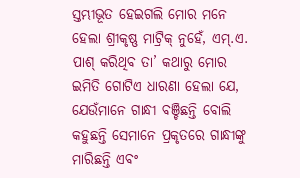ସ୍ତମ୍ଭୀଭୂତ ହେଇଗଲି ମୋର ମନେ ହେଲା ଶ୍ରୀକୃଷ୍ଣ ମାଟ୍ରିକ୍ ନୁହେଁ, ଏମ୍.ଏ. ପାଶ୍ କରିଥିବ ତା’ କଥାରୁ ମୋର ଇମିତି ଗୋଟିଏ ଧାରଣା ହେଲା ଯେ, ଯେଉଁମାନେ ଗାନ୍ଧୀ ବଞ୍ଚିଛନ୍ତି ବୋଲି କହୁଛନ୍ତି ସେମାନେ ପ୍ରକୃତରେ ଗାନ୍ଧୀଙ୍କୁ ମାରିଛନ୍ତି ଏବଂ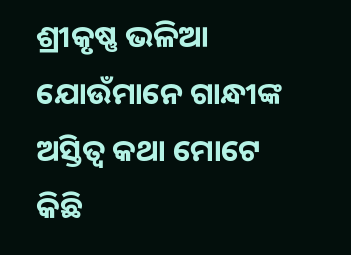ଶ୍ରୀକୃଷ୍ଣ ଭଳିଆ ଯୋଉଁମାନେ ଗାନ୍ଧୀଙ୍କ ଅସ୍ତିତ୍ବ କଥା ମୋଟେ କିଛି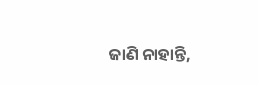ଜାଣି ନାହାନ୍ତି,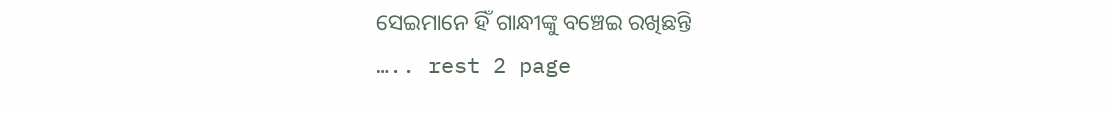ସେଇମାନେ ହିଁ ଗାନ୍ଧୀଙ୍କୁ ବଞ୍ଚେଇ ରଖିଛନ୍ତି
….. rest 2 page